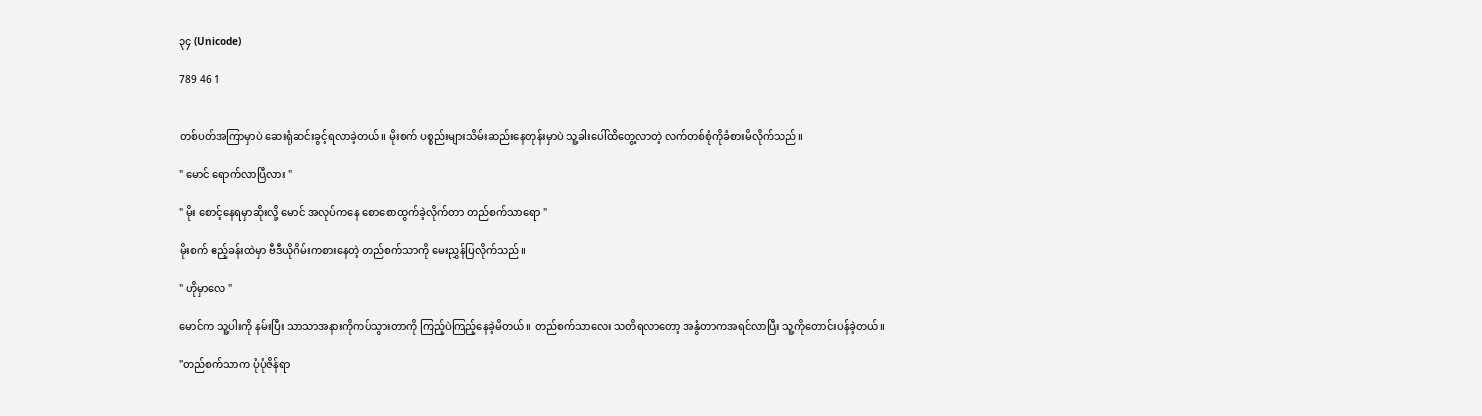၃၄ (Unicode)

789 46 1


တစ်ပတ်အကြာမှာပဲ ဆေးရုံဆင်းခွင့်ရလာခဲ့တယ်။ မိုးစက် ပစ္စည်းများသိမ်းဆည်းနေတုန်းမှာပဲ သူ့ခါးပေါ်ထိတွေ့လာတဲ့ လက်တစ်စုံကိုခံစားမိလိုက်သည်။

" မောင် ရောက်လာပြီလား "

" မိုး စောင့်နေရမှာဆိုးလို့ မောင် အလုပ်ကနေ စောစောထွက်ခဲ့လိုက်တာ တည်စက်သာရော "

မိုးစက် ဧည့်ခန်းထဲမှာ ဗီဒီယိုဂိမ်းကစားနေတဲ့ တည်စက်သာကို မေးညွှန်ပြလိုက်သည်။

" ဟိုမှာလေ "

မောင်က သူ့ပါးကို နမ်းပြီး သာသာအနားကိုကပ်သွားတာကို ကြည့်ပဲကြည့်နေခဲ့မိတယ်။ တည်စက်သာလေး သတိရလာတော့ အနွံတာကအရင်လာပြီး သူ့ကိုတောင်းပန်ခဲ့တယ်။

"တည်စက်သာက ပုံပုံဇိန်ရာ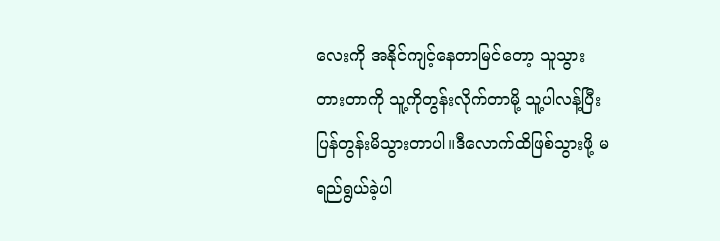လေးကို အနိုင်ကျင့်နေတာမြင်တော့ သူသွားတားတာကို သူ့ကိုတွန်းလိုက်တာမို့ သူ့ပါလန့်ပြီး ပြန်တွန်းမိသွားတာပါ။ဒီလောက်ထိဖြစ်သွားဖို့ မရည်ရွယ်ခဲ့ပါ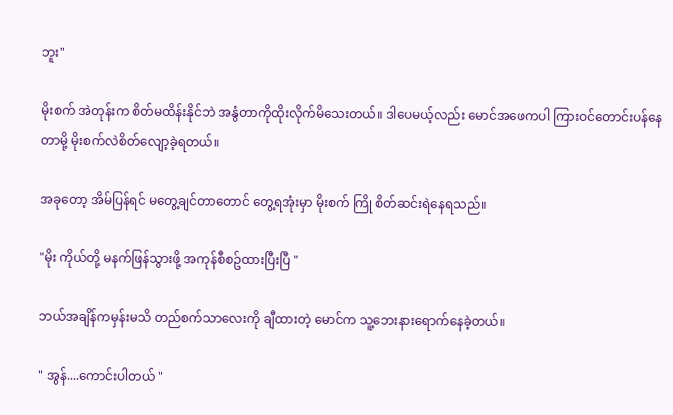ဘူး"

မိုးစက် အဲတုန်းက စိတ်မထိန်းနိုင်ဘဲ အနွံတာကိုထိုးလိုက်မိသေးတယ်။ ဒါပေမယ့်လည်း မောင်အဖေကပါ ကြားဝင်တောင်းပန်နေတာမို့ မိုးစက်လဲစိတ်လျော့ခဲ့ရတယ်။

အခုတော့ အိမ်ပြန်ရင် မတွေ့ချင်တာတောင် တွေ့ရအုံးမှာ မိုးစက် ကြို စိတ်ဆင်းရဲနေရသည်။

"မိုး ကိုယ်တို့ မနက်ဖြန်သွားဖို့ အကုန်စီစဥ်ထားပြီးပြီ "

ဘယ်အချိန်ကမှန်းမသိ တည်စက်သာလေးကို ချီထားတဲ့ မောင်က သူ့ဘေးနားရောက်နေခဲ့တယ်။

" အွန်....ကောင်းပါတယ် "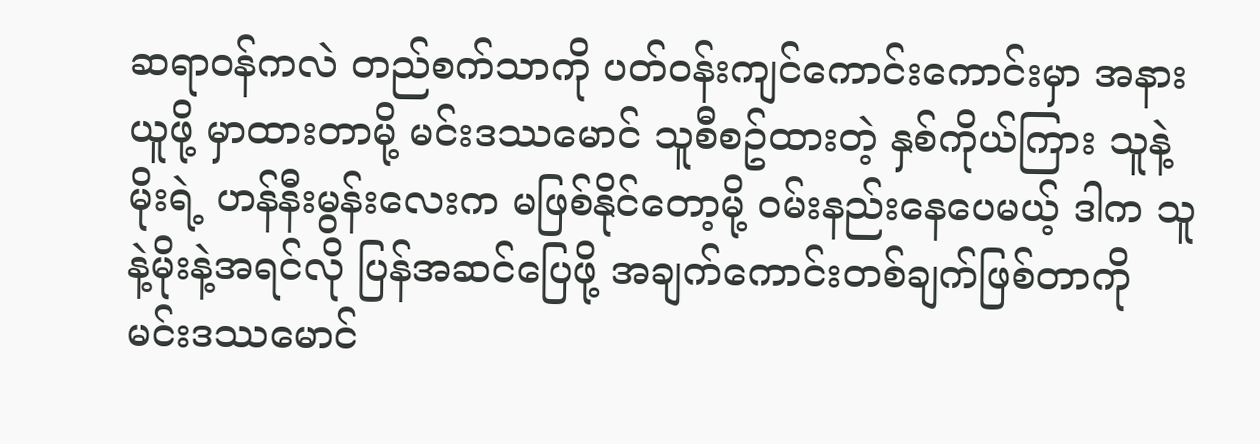ဆရာဝန်ကလဲ တည်စက်သာကို ပတ်ဝန်းကျင်ကောင်းကောင်းမှာ အနားယူဖို့ မှာထားတာမို့ မင်းဒဿမောင် သူစီစဥ်ထားတဲ့ နှစ်ကိုယ်ကြား သူနဲ့မိုးရဲ့ ဟန်နီးမွန်းလေးက မဖြစ်နိုင်တော့မို့ ဝမ်းနည်းနေပေမယ့် ဒါက သူနဲ့မိုးနဲ့အရင်လို ပြန်အဆင်ပြေဖို့ အချက်ကောင်းတစ်ချက်ဖြစ်တာကို မင်းဒဿမောင်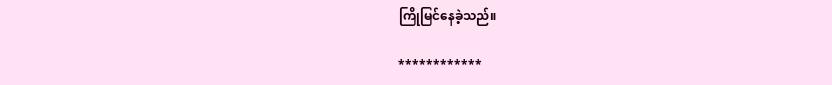ကြိုမြင်နေခဲ့သည်။

************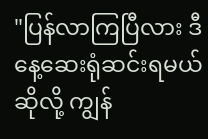"ပြန်လာကြပြီလား ဒီနေ့ဆေးရုံဆင်းရမယ်ဆိုလို့ ကျွန်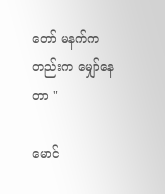တော် မနက်ကတည်းက မျှော်နေတာ "

မောင်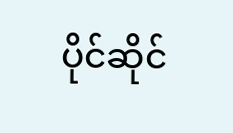ပိုင်ဆိုင်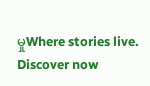မှုWhere stories live. Discover now